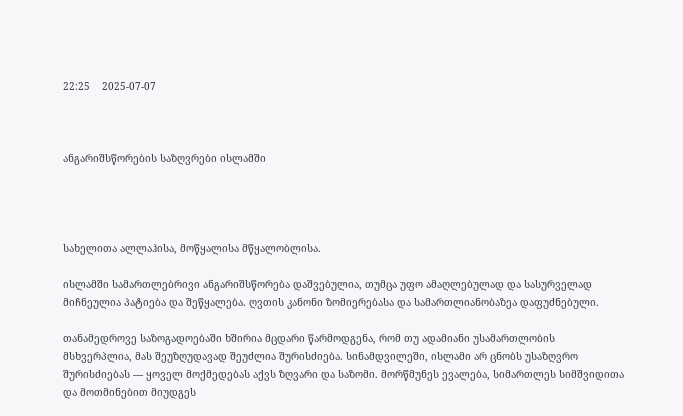22:25    2025-07-07



ანგარიშსწორების საზღვრები ისლამში




სახელითა ალლაჰისა, მოწყალისა მწყალობლისა.

ისლამში სამართლებრივი ანგარიშსწორება დაშვებულია, თუმცა უფო ამაღლებულად და სასურველად მიჩნეულია პატიება და შეწყალება. ღვთის კანონი ზომიერებასა და სამართლიანობაზეა დაფუძნებული.

თანამედროვე საზოგადოებაში ხშირია მცდარი წარმოდგენა, რომ თუ ადამიანი უსამართლობის მსხვერპლია, მას შეუზღუდავად შეუძლია შურისძიება. სინამდვილეში, ისლამი არ ცნობს უსაზღვრო შურისძიებას — ყოველ მოქმედებას აქვს ზღვარი და საზომი. მორწმუნეს ევალება, სიმართლეს სიმშვიდითა და მოთმინებით მიუდგეს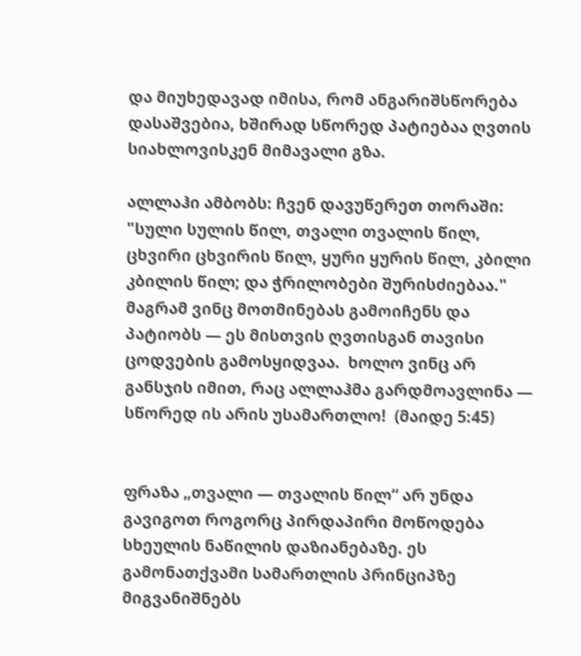და მიუხედავად იმისა, რომ ანგარიშსწორება დასაშვებია, ხშირად სწორედ პატიებაა ღვთის სიახლოვისკენ მიმავალი გზა.

ალლაჰი ამბობს: ჩვენ დავუწერეთ თორაში: "სული სულის წილ, თვალი თვალის წილ, ცხვირი ცხვირის წილ, ყური ყურის წილ, კბილი კბილის წილ; და ჭრილობები შურისძიებაა." მაგრამ ვინც მოთმინებას გამოიჩენს და პატიობს — ეს მისთვის ღვთისგან თავისი ცოდვების გამოსყიდვაა.  ხოლო ვინც არ განსჯის იმით, რაც ალლაჰმა გარდმოავლინა — სწორედ ის არის უსამართლო!  (მაიდე 5:45)


ფრაზა „თვალი — თვალის წილ“ არ უნდა გავიგოთ როგორც პირდაპირი მოწოდება სხეულის ნაწილის დაზიანებაზე. ეს გამონათქვამი სამართლის პრინციპზე მიგვანიშნებს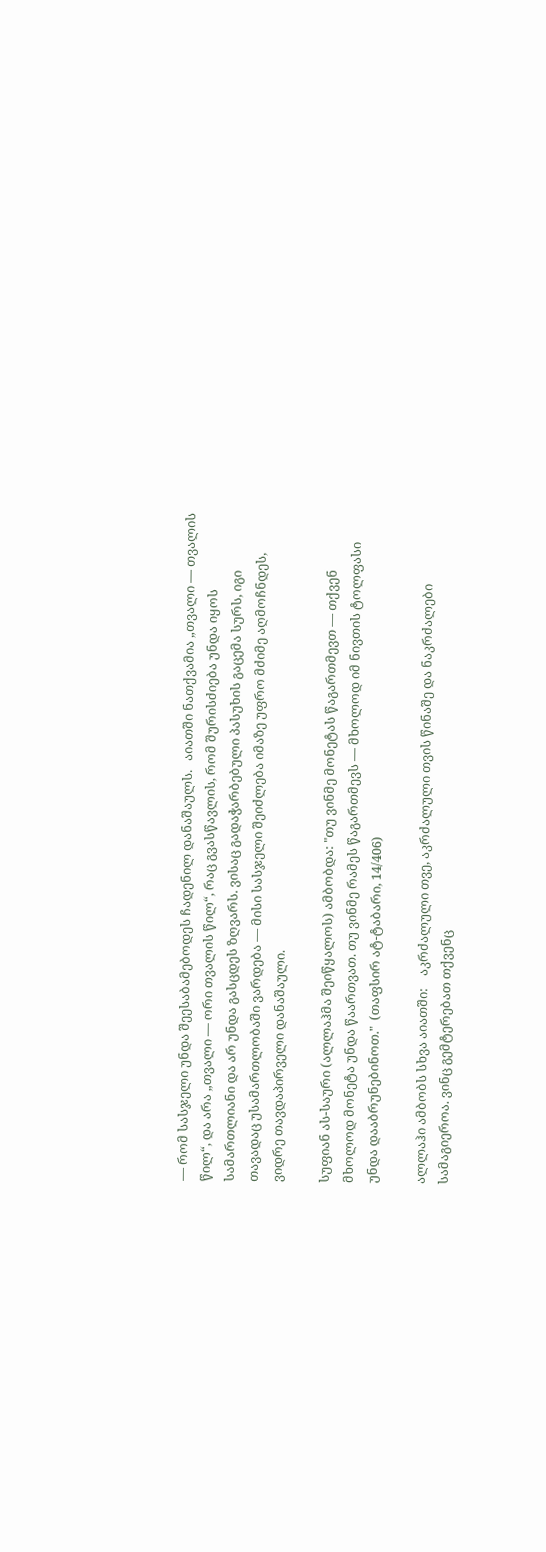— რომ სასჯელი უნდა შეესაბამებოდეს ჩადენილ დანაშაულს.   აიათში ნათქვამია „თვალი — თვალის წილ“, და არა „თვალი — ორი თვალის წილ“, რაც გვასწავლის, რომ შურისძიება უნდა იყოს სამართლიანი და არ უნდა გასცდეს ზღვარს. ვისაც გადაჭარბებული პასუხის გაცემა სურს, იგი თავადაც უსამართლობაში ვარდება — მისი სასჯელი შეიძლება იმაზე უფრო მძიმე აღმოჩნდეს, ვიდრე თავდაპირველი დანაშაული.

სუფიან ას-საური (ალლაჰმა შეიწყალოს) ამბობდა: "თუ ვინმე მონეტას წაგართმევთ — თქვენ მხოლოდ მონეტა უნდა წაართვათ. თუ ვინმე რამეს წაგართმევს — მხოლოდ იმ ნივთის ტოლფასი უნდა დააბრუნებინოთ."  (თაფსირ ატ-ტაბარი, 14/406)

ალლაჰი ამბობს სხვა აიათში:    აკრძალული თვე, აკრძალული თვის წინაშე და ნაკრძალები სამაგიეროა. ვინც გემტერებათ თქვენც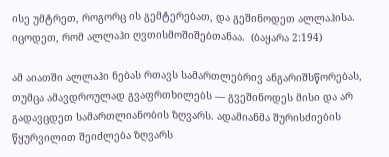ისე უმტრეთ, როგორც ის გემტერებათ, და გეშინოდეთ ალლაჰისა. იცოდეთ, რომ ალლაჰი ღვთისმოშიშებთანაა.  (ბაყარა 2:194)

ამ აიათში ალლაჰი ნებას რთავს სამართლებრივ ანგარიშსწორებას, თუმცა ამავდროულად გვაფრთხილებს — გვეშინოდეს მისი და არ გადავცდეთ სამართლიანობის ზღვარს. ადამიანმა შურისძიების წყურვილით შეიძლება ზღვარს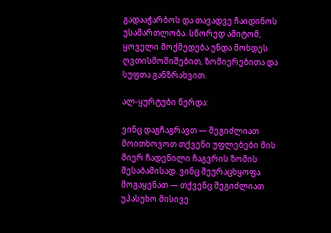გადააჭარბოს და თავადვე ჩაიდინოს უსამართლობა. სწორედ ამიტომ, ყოველი მოქმედება უნდა მოხდეს ღვთისმოშიშებით, ზომიერებითა და სუფთა განზრახვით.

ალ-ყურტუბი წერდა:

ვინც დაგჩაგრავთ — შეგიძლიათ მოითხოვოთ თქვენი უფლებები მის მიერ ჩადენილი ჩაგვრის ზომის შესაბამისად. ვინც შეურაცხყოფა მოგაყენათ — თქვენც შეგიძლიათ უპასუხო მისივე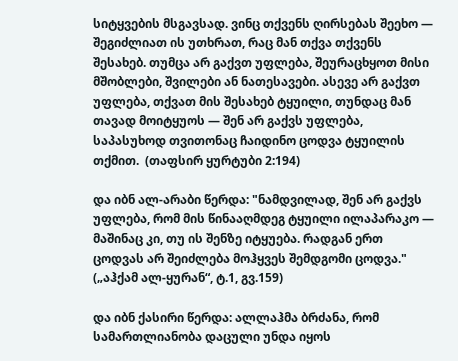სიტყვების მსგავსად. ვინც თქვენს ღირსებას შეეხო — შეგიძლიათ ის უთხრათ, რაც მან თქვა თქვენს შესახებ. თუმცა არ გაქვთ უფლება, შეურაცხყოთ მისი მშობლები, შვილები ან ნათესავები. ასევე არ გაქვთ უფლება, თქვათ მის შესახებ ტყუილი, თუნდაც მან თავად მოიტყუოს — შენ არ გაქვს უფლება, საპასუხოდ თვითონაც ჩაიდინო ცოდვა ტყუილის თქმით.  (თაფსირ ყურტუბი 2:194)

და იბნ ალ-არაბი წერდა: "ნამდვილად, შენ არ გაქვს უფლება, რომ მის წინააღმდეგ ტყუილი ილაპარაკო — მაშინაც კი, თუ ის შენზე იტყუება. რადგან ერთ ცოდვას არ შეიძლება მოჰყვეს შემდგომი ცოდვა."  („აჰქამ ალ-ყურან“, ტ.1, გვ.159)

და იბნ ქასირი წერდა: ალლაჰმა ბრძანა, რომ სამართლიანობა დაცული უნდა იყოს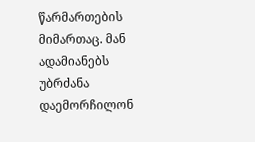წარმართების მიმართაც. მან ადამიანებს უბრძანა დაემორჩილონ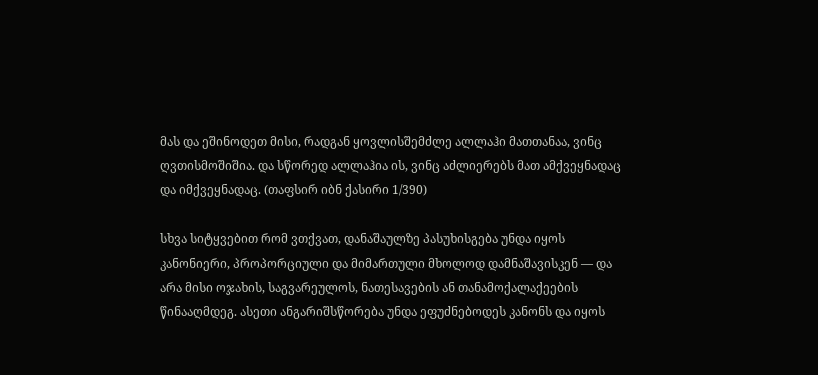მას და ეშინოდეთ მისი, რადგან ყოვლისშემძლე ალლაჰი მათთანაა, ვინც ღვთისმოშიშია. და სწორედ ალლაჰია ის, ვინც აძლიერებს მათ ამქვეყნადაც და იმქვეყნადაც. (თაფსირ იბნ ქასირი 1/390)

სხვა სიტყვებით რომ ვთქვათ, დანაშაულზე პასუხისგება უნდა იყოს კანონიერი, პროპორციული და მიმართული მხოლოდ დამნაშავისკენ — და არა მისი ოჯახის, საგვარეულოს, ნათესავების ან თანამოქალაქეების წინააღმდეგ. ასეთი ანგარიშსწორება უნდა ეფუძნებოდეს კანონს და იყოს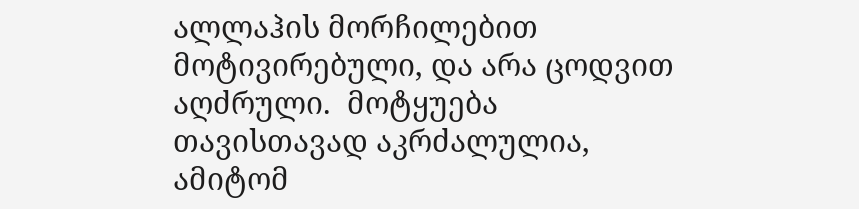ალლაჰის მორჩილებით მოტივირებული, და არა ცოდვით აღძრული.  მოტყუება თავისთავად აკრძალულია, ამიტომ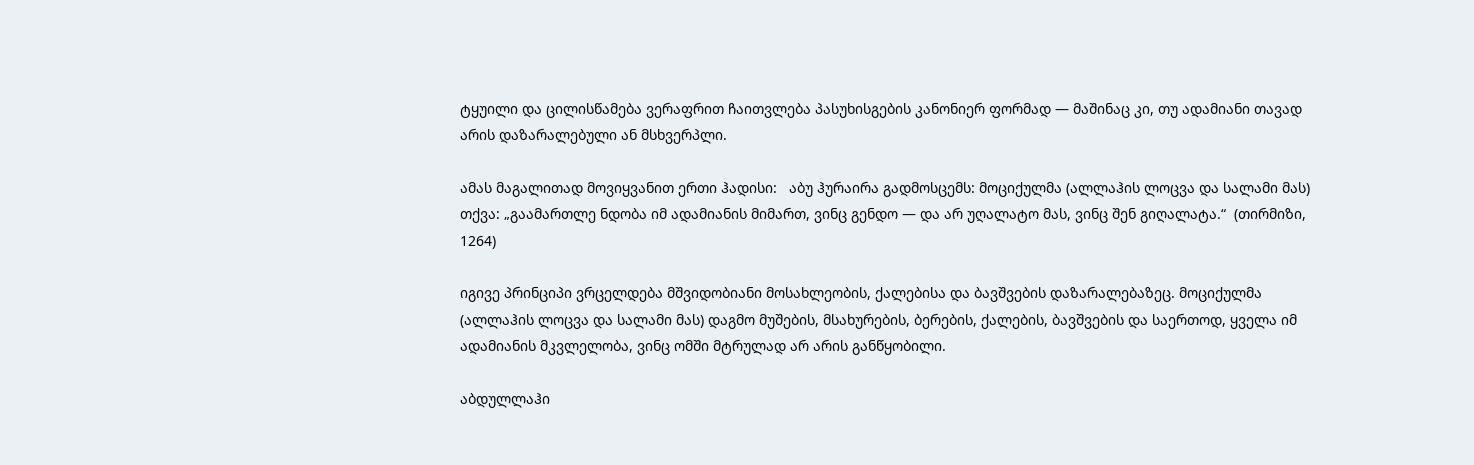ტყუილი და ცილისწამება ვერაფრით ჩაითვლება პასუხისგების კანონიერ ფორმად — მაშინაც კი, თუ ადამიანი თავად არის დაზარალებული ან მსხვერპლი.

ამას მაგალითად მოვიყვანით ერთი ჰადისი:   აბუ ჰურაირა გადმოსცემს: მოციქულმა (ალლაჰის ლოცვა და სალამი მას) თქვა: „გაამართლე ნდობა იმ ადამიანის მიმართ, ვინც გენდო — და არ უღალატო მას, ვინც შენ გიღალატა.“  (თირმიზი, 1264)

იგივე პრინციპი ვრცელდება მშვიდობიანი მოსახლეობის, ქალებისა და ბავშვების დაზარალებაზეც. მოციქულმა (ალლაჰის ლოცვა და სალამი მას) დაგმო მუშების, მსახურების, ბერების, ქალების, ბავშვების და საერთოდ, ყველა იმ ადამიანის მკვლელობა, ვინც ომში მტრულად არ არის განწყობილი.

აბდულლაჰი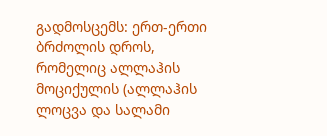გადმოსცემს: ერთ-ერთი ბრძოლის დროს, რომელიც ალლაჰის მოციქულის (ალლაჰის ლოცვა და სალამი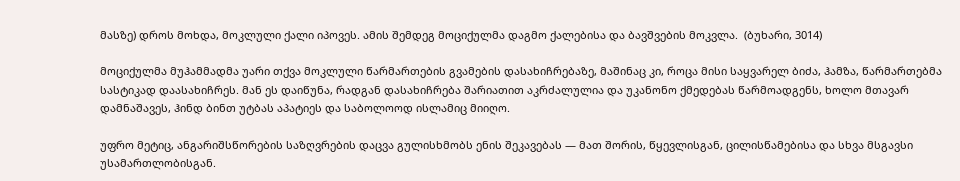მასზე) დროს მოხდა, მოკლული ქალი იპოვეს. ამის შემდეგ მოციქულმა დაგმო ქალებისა და ბავშვების მოკვლა.  (ბუხარი, 3014)

მოციქულმა მუჰამმადმა უარი თქვა მოკლული წარმართების გვამების დასახიჩრებაზე, მაშინაც კი, როცა მისი საყვარელ ბიძა, ჰამზა, წარმართებმა სასტიკად დაასახიჩრეს. მან ეს დაიწუნა, რადგან დასახიჩრება შარიათით აკრძალულია და უკანონო ქმედებას წარმოადგენს, ხოლო მთავარ დამნაშავეს, ჰინდ ბინთ უტბას აპატიეს და საბოლოოდ ისლამიც მიიღო.

უფრო მეტიც, ანგარიშსწორების საზღვრების დაცვა გულისხმობს ენის შეკავებას — მათ შორის, წყევლისგან, ცილისწამებისა და სხვა მსგავსი უსამართლობისგან.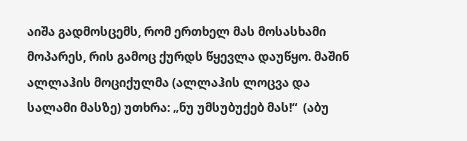აიშა გადმოსცემს, რომ ერთხელ მას მოსასხამი მოპარეს, რის გამოც ქურდს წყევლა დაუწყო. მაშინ ალლაჰის მოციქულმა (ალლაჰის ლოცვა და სალამი მასზე) უთხრა: „ნუ უმსუბუქებ მას!“  (აბუ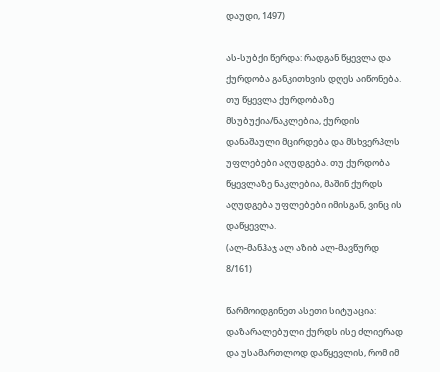დაუდი, 1497)

ას-სუბქი წერდა: რადგან წყევლა და ქურდობა განკითხვის დღეს აიწონება. თუ წყევლა ქურდობაზე მსუბუქია/ნაკლებია, ქურდის დანაშაული მცირდება და მსხვერპლს უფლებები აღუდგება. თუ ქურდობა წყევლაზე ნაკლებია, მაშინ ქურდს აღუდგება უფლებები იმისგან, ვინც ის დაწყევლა.
(ალ-მანჰაჯ ალ აზიბ ალ-მავწურდ
8/161)

წარმოიდგინეთ ასეთი სიტუაცია: დაზარალებული ქურდს ისე ძლიერად და უსამართლოდ დაწყევლის, რომ იმ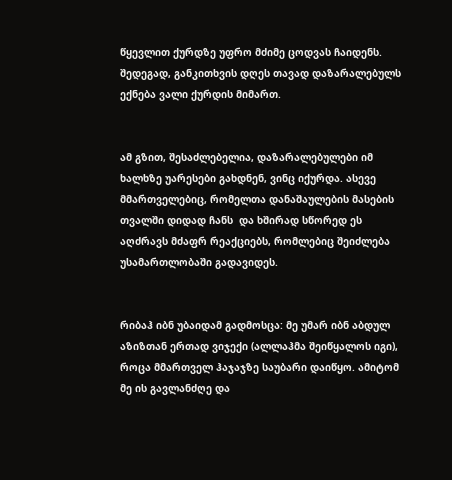წყევლით ქურდზე უფრო მძიმე ცოდვას ჩაიდენს. შედეგად, განკითხვის დღეს თავად დაზარალებულს ექნება ვალი ქურდის მიმართ.


ამ გზით, შესაძლებელია, დაზარალებულები იმ ხალხზე უარესები გახდნენ, ვინც იქურდა. ასევე მმართველებიც, რომელთა დანაშაულების მასების თვალში დიდად ჩანს  და ხშირად სწორედ ეს აღძრავს მძაფრ რეაქციებს, რომლებიც შეიძლება უსამართლობაში გადავიდეს.


რიბაჰ იბნ უბაიდამ გადმოსცა: მე უმარ იბნ აბდულ აზიზთან ერთად ვიჯექი (ალლაჰმა შეიწყალოს იგი), როცა მმართველ ჰაჯაჯზე საუბარი დაიწყო. ამიტომ მე ის გავლანძღე და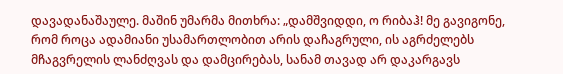დავადანაშაულე. მაშინ უმარმა მითხრა: „დამშვიდდი, ო რიბაჰ! მე გავიგონე, რომ როცა ადამიანი უსამართლობით არის დაჩაგრული, ის აგრძელებს მჩაგვრელის ლანძღვას და დამცირებას, სანამ თავად არ დაკარგავს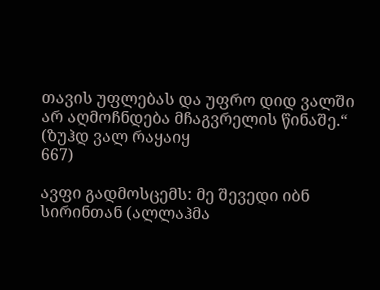თავის უფლებას და უფრო დიდ ვალში არ აღმოჩნდება მჩაგვრელის წინაშე.“
(ზუჰდ ვალ რაყაიყ
667)

ავფი გადმოსცემს: მე შევედი იბნ სირინთან (ალლაჰმა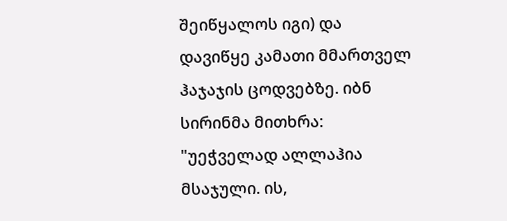შეიწყალოს იგი) და დავიწყე კამათი მმართველ ჰაჯაჯის ცოდვებზე. იბნ სირინმა მითხრა: "უეჭველად ალლაჰია მსაჯული. ის,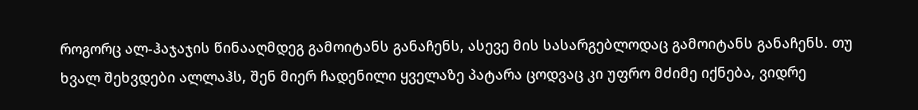როგორც ალ-ჰაჯაჯის წინააღმდეგ გამოიტანს განაჩენს, ასევე მის სასარგებლოდაც გამოიტანს განაჩენს. თუ ხვალ შეხვდები ალლაჰს, შენ მიერ ჩადენილი ყველაზე პატარა ცოდვაც კი უფრო მძიმე იქნება, ვიდრე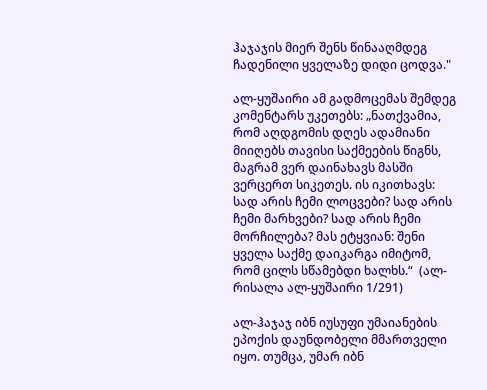ჰაჯაჯის მიერ შენს წინააღმდეგ ჩადენილი ყველაზე დიდი ცოდვა."

ალ-ყუშაირი ამ გადმოცემას შემდეგ კომენტარს უკეთებს: „ნათქვამია, რომ აღდგომის დღეს ადამიანი მიიღებს თავისი საქმეების წიგნს, მაგრამ ვერ დაინახავს მასში ვერცერთ სიკეთეს. ის იკითხავს: სად არის ჩემი ლოცვები? სად არის ჩემი მარხვები? სად არის ჩემი მორჩილება? მას ეტყვიან: შენი ყველა საქმე დაიკარგა იმიტომ, რომ ცილს სწამებდი ხალხს.“  (ალ-რისალა ალ-ყუშაირი 1/291)

ალ-ჰაჯაჯ იბნ იუსუფი უმაიანების ეპოქის დაუნდობელი მმართველი იყო. თუმცა, უმარ იბნ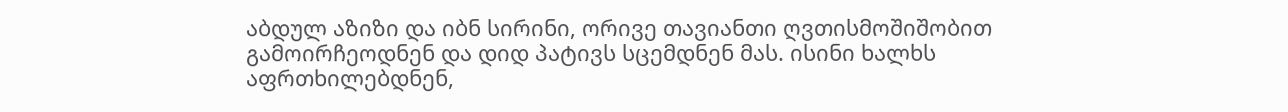აბდულ აზიზი და იბნ სირინი, ორივე თავიანთი ღვთისმოშიშობით გამოირჩეოდნენ და დიდ პატივს სცემდნენ მას. ისინი ხალხს აფრთხილებდნენ,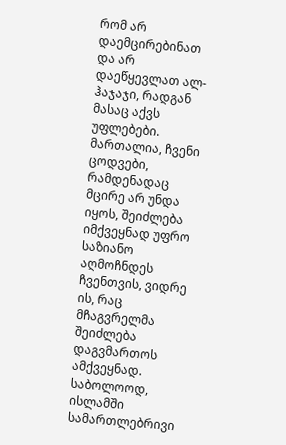რომ არ დაემცირებინათ და არ დაეწყევლათ ალ-ჰაჯაჯი, რადგან მასაც აქვს უფლებები.
მართალია, ჩვენი ცოდვები, რამდენადაც მცირე არ უნდა იყოს, შეიძლება იმქვეყნად უფრო საზიანო აღმოჩნდეს ჩვენთვის, ვიდრე ის, რაც მჩაგვრელმა შეიძლება დაგვმართოს ამქვეყნად.    საბოლოოდ, ისლამში სამართლებრივი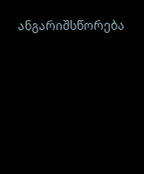ანგარიშსწორება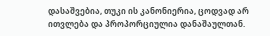დასაშვებია, თუკი ის კანონიერია, ცოდვად არ ითვლება და პროპორციულია დანაშაულთან.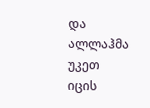და ალლაჰმა უკეთ იცის